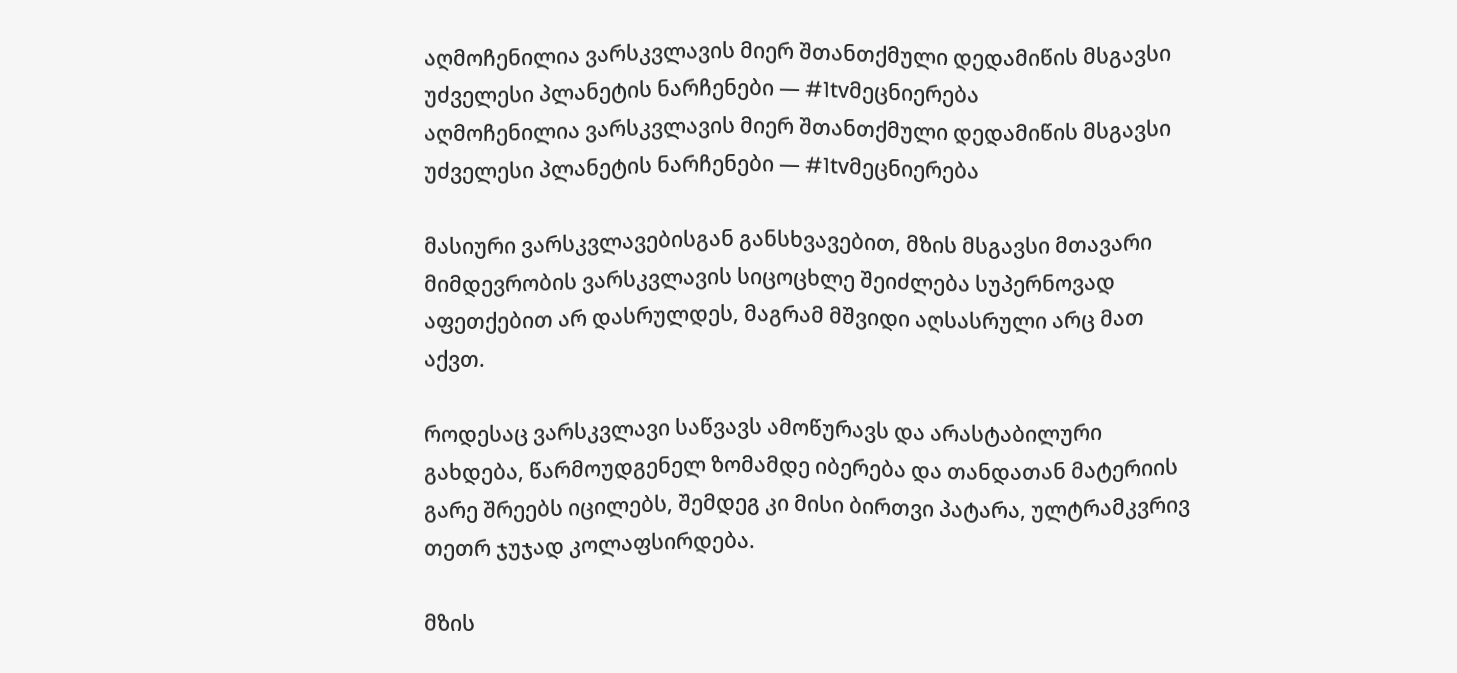აღმოჩენილია ვარსკვლავის მიერ შთანთქმული დედამიწის მსგავსი უძველესი პლანეტის ნარჩენები — #1tvმეცნიერება
აღმოჩენილია ვარსკვლავის მიერ შთანთქმული დედამიწის მსგავსი უძველესი პლანეტის ნარჩენები — #1tvმეცნიერება

მასიური ვარსკვლავებისგან განსხვავებით, მზის მსგავსი მთავარი მიმდევრობის ვარსკვლავის სიცოცხლე შეიძლება სუპერნოვად აფეთქებით არ დასრულდეს, მაგრამ მშვიდი აღსასრული არც მათ აქვთ.

როდესაც ვარსკვლავი საწვავს ამოწურავს და არასტაბილური გახდება, წარმოუდგენელ ზომამდე იბერება და თანდათან მატერიის გარე შრეებს იცილებს, შემდეგ კი მისი ბირთვი პატარა, ულტრამკვრივ თეთრ ჯუჯად კოლაფსირდება.

მზის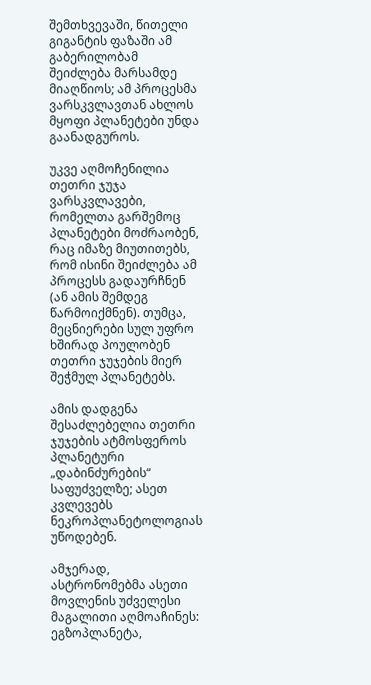შემთხვევაში, წითელი გიგანტის ფაზაში ამ გაბერილობამ შეიძლება მარსამდე მიაღწიოს; ამ პროცესმა ვარსკვლავთან ახლოს მყოფი პლანეტები უნდა გაანადგუროს.

უკვე აღმოჩენილია თეთრი ჯუჯა ვარსკვლავები, რომელთა გარშემოც პლანეტები მოძრაობენ, რაც იმაზე მიუთითებს, რომ ისინი შეიძლება ამ პროცესს გადაურჩნენ (ან ამის შემდეგ წარმოიქმნენ). თუმცა, მეცნიერები სულ უფრო ხშირად პოულობენ თეთრი ჯუჯების მიერ შეჭმულ პლანეტებს.

ამის დადგენა შესაძლებელია თეთრი ჯუჯების ატმოსფეროს პლანეტური „დაბინძურების“ საფუძველზე; ასეთ კვლევებს ნეკროპლანეტოლოგიას უწოდებენ.

ამჯერად, ასტრონომებმა ასეთი მოვლენის უძველესი მაგალითი აღმოაჩინეს: ეგზოპლანეტა,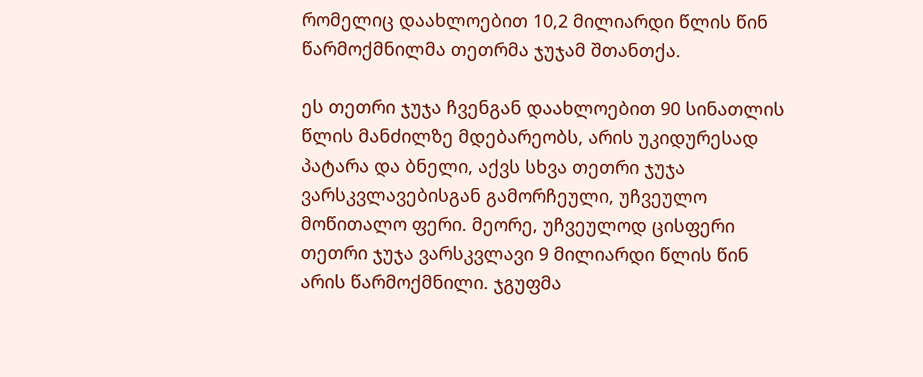რომელიც დაახლოებით 10,2 მილიარდი წლის წინ წარმოქმნილმა თეთრმა ჯუჯამ შთანთქა.

ეს თეთრი ჯუჯა ჩვენგან დაახლოებით 90 სინათლის წლის მანძილზე მდებარეობს, არის უკიდურესად პატარა და ბნელი, აქვს სხვა თეთრი ჯუჯა ვარსკვლავებისგან გამორჩეული, უჩვეულო მოწითალო ფერი. მეორე, უჩვეულოდ ცისფერი თეთრი ჯუჯა ვარსკვლავი 9 მილიარდი წლის წინ არის წარმოქმნილი. ჯგუფმა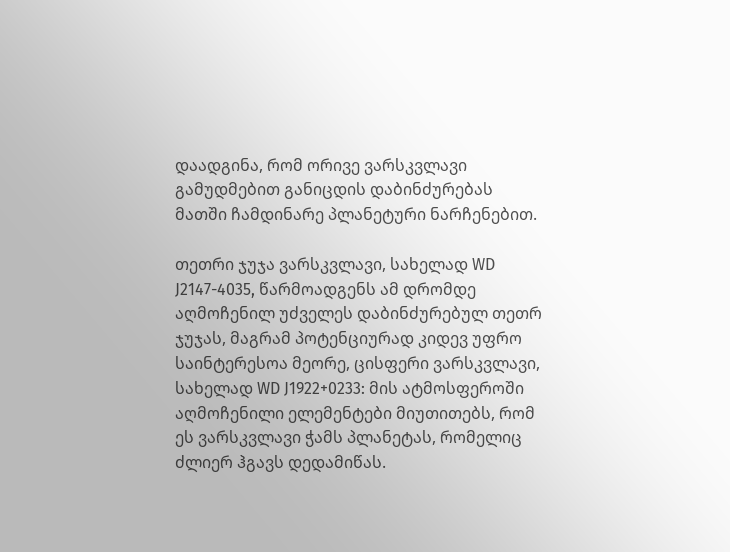დაადგინა, რომ ორივე ვარსკვლავი გამუდმებით განიცდის დაბინძურებას მათში ჩამდინარე პლანეტური ნარჩენებით.

თეთრი ჯუჯა ვარსკვლავი, სახელად WD J2147-4035, წარმოადგენს ამ დრომდე აღმოჩენილ უძველეს დაბინძურებულ თეთრ ჯუჯას, მაგრამ პოტენციურად კიდევ უფრო საინტერესოა მეორე, ცისფერი ვარსკვლავი, სახელად WD J1922+0233: მის ატმოსფეროში აღმოჩენილი ელემენტები მიუთითებს, რომ ეს ვარსკვლავი ჭამს პლანეტას, რომელიც ძლიერ ჰგავს დედამიწას.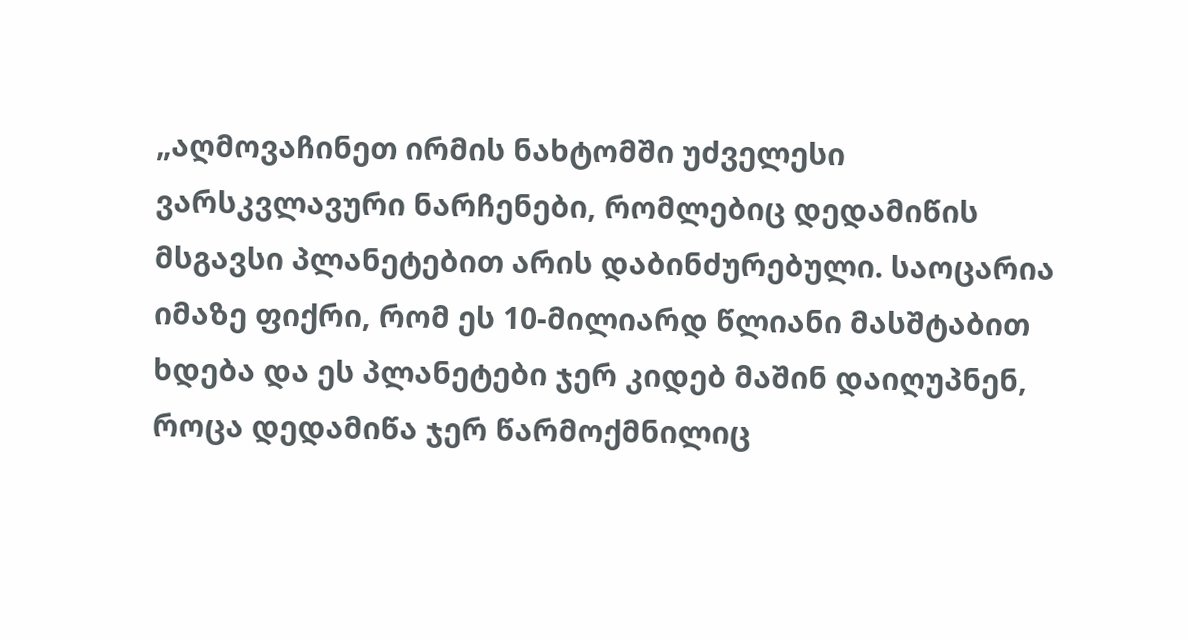„აღმოვაჩინეთ ირმის ნახტომში უძველესი ვარსკვლავური ნარჩენები, რომლებიც დედამიწის მსგავსი პლანეტებით არის დაბინძურებული. საოცარია იმაზე ფიქრი, რომ ეს 10-მილიარდ წლიანი მასშტაბით ხდება და ეს პლანეტები ჯერ კიდებ მაშინ დაიღუპნენ, როცა დედამიწა ჯერ წარმოქმნილიც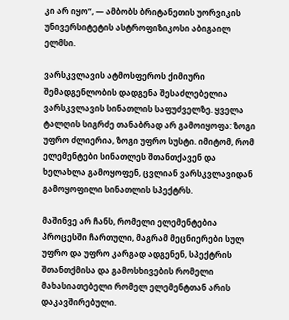კი არ იყო“, — ამბობს ბრიტანეთის უორვიკის უნივერსიტეტის ასტროფიზიკოსი აბიგაილ ელმსი.

ვარსკვლავის ატმოსფეროს ქიმიური შემადგენლობის დადგენა შესაძლებელია ვარსკვლავის სინათლის საფუძველზე. ყველა ტალღის სიგრძე თანაბრად არ გამოიყოფა: ზოგი უფრო ძლიერია, ზოგი უფრო სუსტი. იმიტომ, რომ ელემენტები სინათლეს შთანთქავენ და ხელახლა გამოყოფენ, ცვლიან ვარსკვლავიდან გამოყოფილი სინათლის სპექტრს.

მაშინვე არ ჩანს, რომელი ელემენტებია პროცესში ჩართული, მაგრამ მეცნიერები სულ უფრო და უფრო კარგად ადგენენ, სპექტრის შთანთქმისა და გამოსხივების რომელი მახასიათებელი რომელ ელემენტთან არის დაკავშირებული.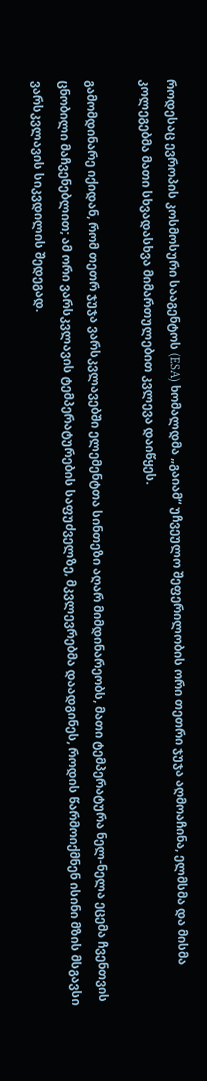როდესაც ევროპის კოსმოსური სააგენტოს (ESA) ხომალდმა „გაიამ“ უჩვეულო შეფერილობის ორი თეთრი ჯუჯა აღმოაჩინა, ელმსმა და მისმა კოლეგებმა მათი სხვადასხვა მიმართულებით კვლევა დაიწყეს.

გამომდინარე იქიდან, რომ თეთრ ჯუჯა ვარსკვლავებში ელემენტთა სინთეზი აღარ მიმდინარეობს, მათი ტემპერატურა ნელ-ნელა ეცემა ჩვენთვის ცნობილი მაჩვენებლით; ამ ორი ვარსკვლავის ტემპერატურების საფუძველზე, მკვლევრებმა დაადგინეს, როდის წარმოიქმნენ ისინი მზის მსგავსი ვარსკვლავის სიკვდილის შედეგად.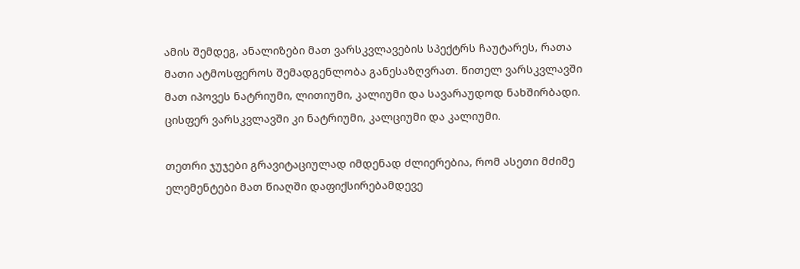ამის შემდეგ, ანალიზები მათ ვარსკვლავების სპექტრს ჩაუტარეს, რათა მათი ატმოსფეროს შემადგენლობა განესაზღვრათ. წითელ ვარსკვლავში მათ იპოვეს ნატრიუმი, ლითიუმი, კალიუმი და სავარაუდოდ ნახშირბადი. ცისფერ ვარსკვლავში კი ნატრიუმი, კალციუმი და კალიუმი.

თეთრი ჯუჯები გრავიტაციულად იმდენად ძლიერებია, რომ ასეთი მძიმე ელემენტები მათ წიაღში დაფიქსირებამდევე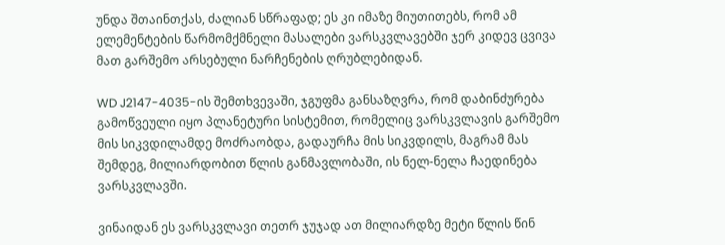უნდა შთაინთქას, ძალიან სწრაფად; ეს კი იმაზე მიუთითებს, რომ ამ ელემენტების წარმომქმნელი მასალები ვარსკვლავებში ჯერ კიდევ ცვივა მათ გარშემო არსებული ნარჩენების ღრუბლებიდან.

WD J2147-4035-ის შემთხვევაში, ჯგუფმა განსაზღვრა, რომ დაბინძურება გამოწვეული იყო პლანეტური სისტემით, რომელიც ვარსკვლავის გარშემო მის სიკვდილამდე მოძრაობდა, გადაურჩა მის სიკვდილს, მაგრამ მას შემდეგ, მილიარდობით წლის განმავლობაში, ის ნელ-ნელა ჩაედინება ვარსკვლავში.

ვინაიდან ეს ვარსკვლავი თეთრ ჯუჯად ათ მილიარდზე მეტი წლის წინ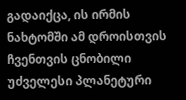გადაიქცა, ის ირმის ნახტომში ამ დროისთვის ჩვენთვის ცნობილი უძველესი პლანეტური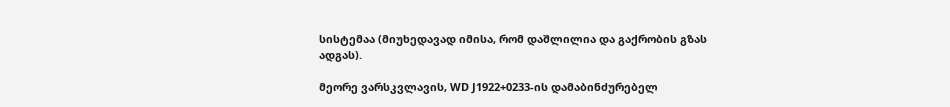სისტემაა (მიუხედავად იმისა, რომ დაშლილია და გაქრობის გზას ადგას).

მეორე ვარსკვლავის, WD J1922+0233-ის დამაბინძურებელ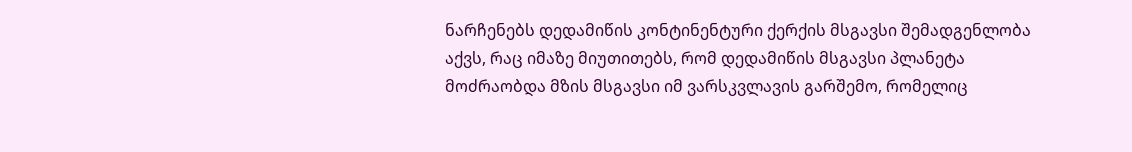ნარჩენებს დედამიწის კონტინენტური ქერქის მსგავსი შემადგენლობა აქვს, რაც იმაზე მიუთითებს, რომ დედამიწის მსგავსი პლანეტა მოძრაობდა მზის მსგავსი იმ ვარსკვლავის გარშემო, რომელიც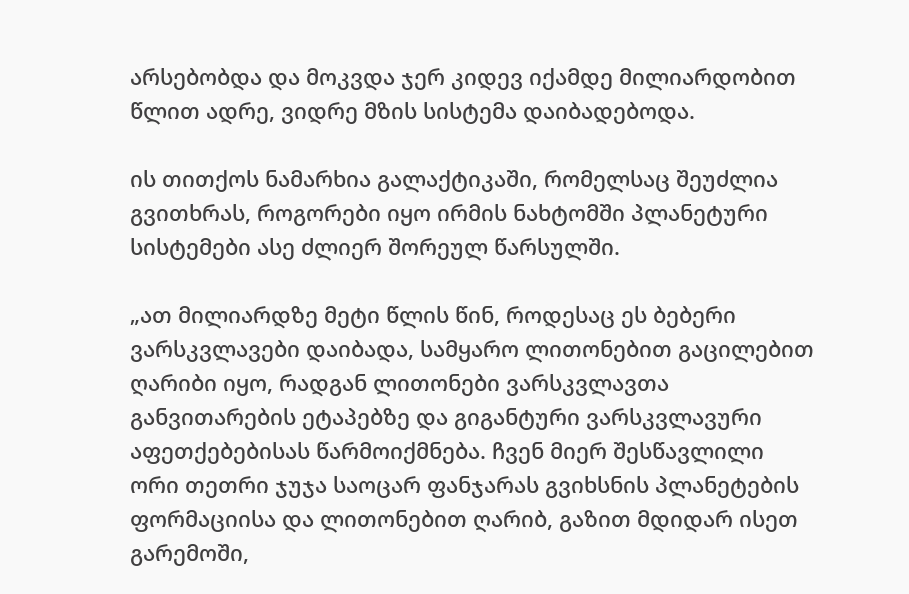არსებობდა და მოკვდა ჯერ კიდევ იქამდე მილიარდობით წლით ადრე, ვიდრე მზის სისტემა დაიბადებოდა.

ის თითქოს ნამარხია გალაქტიკაში, რომელსაც შეუძლია გვითხრას, როგორები იყო ირმის ნახტომში პლანეტური სისტემები ასე ძლიერ შორეულ წარსულში.

„ათ მილიარდზე მეტი წლის წინ, როდესაც ეს ბებერი ვარსკვლავები დაიბადა, სამყარო ლითონებით გაცილებით ღარიბი იყო, რადგან ლითონები ვარსკვლავთა განვითარების ეტაპებზე და გიგანტური ვარსკვლავური აფეთქებებისას წარმოიქმნება. ჩვენ მიერ შესწავლილი ორი თეთრი ჯუჯა საოცარ ფანჯარას გვიხსნის პლანეტების ფორმაციისა და ლითონებით ღარიბ, გაზით მდიდარ ისეთ გარემოში,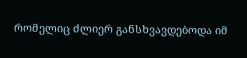რომელიც ძლიერ განსხვავდებოდა იმ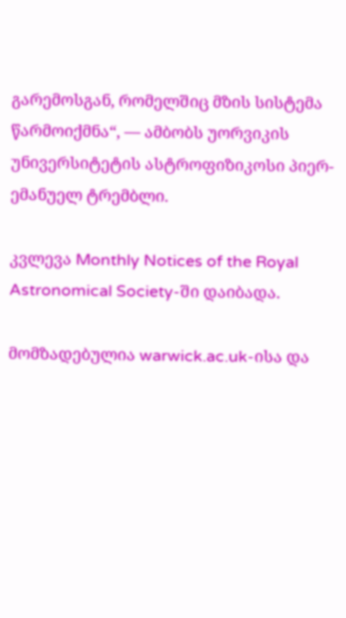გარემოსგან, რომელშიც მზის სისტემა წარმოიქმნა“, — ამბობს უორვიკის უნივერსიტეტის ასტროფიზიკოსი პიერ-ემანუელ ტრემბლი.

კვლევა Monthly Notices of the Royal Astronomical Society-ში დაიბადა.

მომზადებულია warwick.ac.uk-ისა და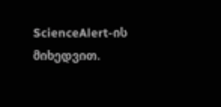ScienceAlert-ის მიხედვით.